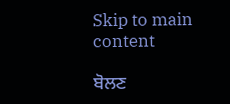Skip to main content

ਬੋਲਣ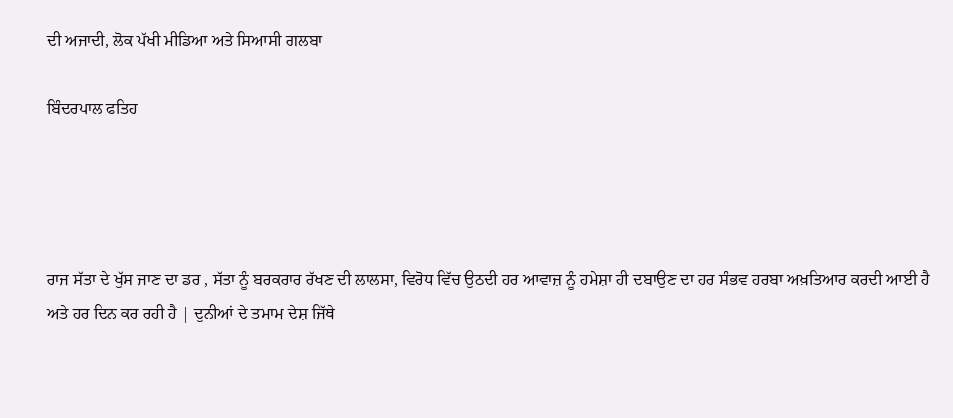ਦੀ ਅਜਾਦੀ, ਲੋਕ ਪੱਖੀ ਮੀਡਿਆ ਅਤੇ ਸਿਆਸੀ ਗਲਬਾ

ਬਿੰਦਰਪਾਲ ਫਤਿਹ




ਰਾਜ ਸੱਤਾ ਦੇ ਖੁੱਸ ਜਾਣ ਦਾ ਡਰ , ਸੱਤਾ ਨੂੰ ਬਰਕਰਾਰ ਰੱਖਣ ਦੀ ਲਾਲਸਾ, ਵਿਰੋਧ ਵਿੱਚ ਉਠਦੀ ਹਰ ਆਵਾਜ਼ ਨੂੰ ਹਮੇਸ਼ਾ ਹੀ ਦਬਾਉਣ ਦਾ ਹਰ ਸੰਭਵ ਹਰਬਾ ਅਖ਼ਤਿਆਰ ਕਰਦੀ ਆਈ ਹੈ ਅਤੇ ਹਰ ਦਿਨ ਕਰ ਰਹੀ ਹੈ | ਦੁਨੀਆਂ ਦੇ ਤਮਾਮ ਦੇਸ਼ ਜਿੱਥੇ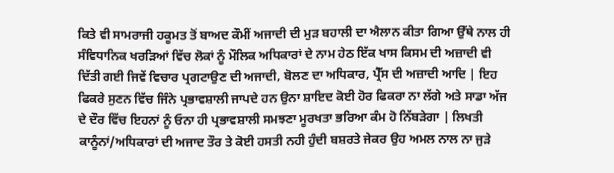ਕਿਤੇ ਵੀ ਸਾਮਰਾਜੀ ਹਕੂਮਤ ਤੋਂ ਬਾਅਦ ਕੌਮੀਂ ਅਜਾਦੀ ਦੀ ਮੁੜ ਬਹਾਲੀ ਦਾ ਐਲਾਨ ਕੀਤਾ ਗਿਆ ਉੱਥੇ ਨਾਲ ਹੀ ਸੰਵਿਧਾਨਿਕ ਖਰੜਿਆਂ ਵਿੱਚ ਲੋਕਾਂ ਨੂੰ ਮੌਲਿਕ ਅਧਿਕਾਰਾਂ ਦੇ ਨਾਮ ਹੇਠ ਇੱਕ ਖਾਸ ਕਿਸਮ ਦੀ ਅਜ਼ਾਦੀ ਵੀ ਦਿੱਤੀ ਗਈ ਜਿਵੇਂ ਵਿਚਾਰ ਪ੍ਰਗਟਾਉਣ ਦੀ ਅਜਾਦੀ, ਬੋਲਣ ਦਾ ਅਧਿਕਾਰ, ਪ੍ਰੈੱਸ ਦੀ ਅਜ਼ਾਦੀ ਆਦਿ | ਇਹ ਫਿਕਰੇ ਸੁਣਨ ਵਿੱਚ ਜਿੰਨੇ ਪ੍ਰਭਾਵਸ਼ਾਲੀ ਜਾਪਦੇ ਹਨ ਉਨਾ ਸ਼ਾਇਦ ਕੋਈ ਹੋਰ ਫਿਕਰਾ ਨਾ ਲੱਗੇ ਅਤੇ ਸਾਡਾ ਅੱਜ ਦੇ ਦੌਰ ਵਿੱਚ ਇਹਨਾਂ ਨੂੰ ਓਨਾ ਹੀ ਪ੍ਰਭਾਵਸ਼ਾਲੀ ਸਮਝਣਾ ਮੂਰਖਤਾ ਭਰਿਆ ਕੰਮ ਹੋ ਨਿੱਬੜੇਗਾ | ਲਿਖਤੀ ਕਾਨੂੰਨਾਂ/ਅਧਿਕਾਰਾਂ ਦੀ ਅਜਾਦ ਤੌਰ ਤੇ ਕੋਈ ਹਸਤੀ ਨਹੀ ਹੁੰਦੀ ਬਸ਼ਰਤੇ ਜੇਕਰ ਉਹ ਅਮਲ ਨਾਲ ਨਾ ਜੁੜੇ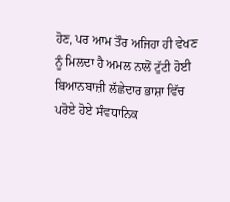ਹੋਣ, ਪਰ ਆਮ ਤੌਰ ਅਜਿਹਾ ਹੀ ਵੇਖਣ ਨੂੰ ਮਿਲਦਾ ਹੈ ਅਮਲ ਨਾਲੋਂ ਟੁੱਟੀ ਹੋਈ ਬਿਆਨਬਾਜ਼ੀ ਲੱਛੇਦਾਰ ਭਾਸ਼ਾ ਵਿੱਚ ਪਰੋਏ ਹੋਏ ਸੰਵਧਾਨਿਕ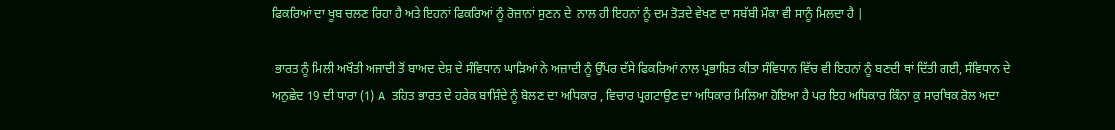ਫਿਕਰਿਆਂ ਦਾ ਖੂਬ ਚਲਣ ਰਿਹਾ ਹੈ ਅਤੇ ਇਹਨਾਂ ਫਿਕਰਿਆਂ ਨੂੰ ਰੋਜ਼ਾਨਾਂ ਸੁਣਨ ਦੇ  ਨਾਲ ਹੀ ਇਹਨਾਂ ਨੂੰ ਦਮ ਤੋੜਦੇ ਵੇਖਣ ਦਾ ਸਬੱਬੀ ਮੌਕਾ ਵੀ ਸਾਨੂੰ ਮਿਲਦਾ ਹੈ |

 ਭਾਰਤ ਨੂੰ ਮਿਲੀ ਅਖੌਤੀ ਅਜਾਦੀ ਤੋਂ ਬਾਅਦ ਦੇਸ਼ ਦੇ ਸੰਵਿਧਾਨ ਘਾੜਿਆਂ ਨੇ ਅਜ਼ਾਦੀ ਨੂੰ ਉੱਪਰ ਦੱਸੇ ਫਿਕਰਿਆਂ ਨਾਲ ਪ੍ਰਭਾਸ਼ਿਤ ਕੀਤਾ ਸੰਵਿਧਾਨ ਵਿੱਚ ਵੀ ਇਹਨਾਂ ਨੂੰ ਬਣਦੀ ਥਾਂ ਦਿੱਤੀ ਗਈ, ਸੰਵਿਧਾਨ ਦੇ ਅਨੁਛੇਦ 19 ਦੀ ਧਾਰਾ (1) A ਤਹਿਤ ਭਾਰਤ ਦੇ ਹਰੇਕ ਬਾਸ਼ਿੰਦੇ ਨੂੰ ਬੋਲਣ ਦਾ ਅਧਿਕਾਰ , ਵਿਚਾਰ ਪ੍ਰਗਟਾਉਣ ਦਾ ਅਧਿਕਾਰ ਮਿਲਿਆ ਹੋਇਆ ਹੈ ਪਰ ਇਹ ਅਧਿਕਾਰ ਕਿੰਨਾ ਕੁ ਸਾਰਥਿਕ ਰੋਲ ਅਦਾ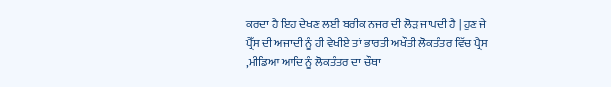ਕਰਦਾ ਹੈ ਇਹ ਦੇਖਣ ਲਈ ਬਰੀਕ ਨਜਰ ਦੀ ਲੋੜ ਜਾਪਦੀ ਹੈ | ਹੁਣ ਜੇ ਪ੍ਰੈੱਸ ਦੀ ਅਜਾਦੀ ਨੂੰ ਹੀ ਵੇਖੀਏ ਤਾਂ ਭਾਰਤੀ ਅਖੌਤੀ ਲੋਕਤੰਤਰ ਵਿੱਚ ਪ੍ਰੈਸ ,ਮੀਡਿਆ ਆਦਿ ਨੂੰ ਲੋਕਤੰਤਰ ਦਾ ਚੌਥਾ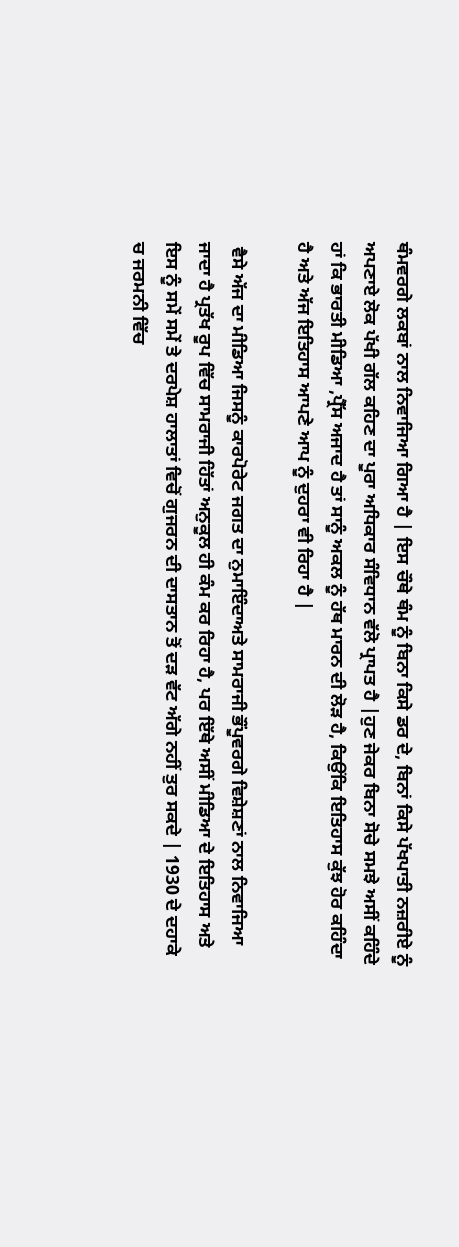ਥੰਮਵਰਗੇ ਲਕਬਾਂ ਨਾਲ ਨਿਵਾਜਿਆ ਗਿਆ ਹੈ | ਇਸ ਚੌਥੇ ਥੰਮ ਨੂੰ ਬਿਨਾ ਕਿਸੇ ਡਰ ਦੇ, ਬਿਨਾਂ ਕਿਸੇ ਪੱਖਪਾਤੀ ਨਜ਼ਰੀਏ ਨੂੰ ਅਪਣਾਏ ਲੋਕ ਪੱਖੀ ਗੱਲ ਕਹਿਣ ਦਾ ਪੂਰਾ ਅਧਿਕਾਰ ਸੰਵਿਧਾਨ ਵੱਲੋ ਪ੍ਰਾਪਤ ਹੈ |ਹੁਣ ਜੇਕਰ ਬਿਨਾ ਸੋਚੇ ਸਮਝੇ ਅਸੀਂ ਕਹਿੰਦੇ ਹਾਂ ਕਿ ਭਾਰਤੀ ਮੀਡਿਆ ,ਪ੍ਰੈੱਸ ਅਜਾਦ ਹੈ ਤਾਂ ਸਾਨੂੰ ਅਕਲ ਨੂੰ ਹੱਥ ਮਾਰਨ ਦੀ ਲੋੜ ਹੈ, ਕਿਉਂਕਿ ਇਤਿਹਾਸ ਕੁੱਝ ਹੋਰ ਕਹਿੰਦਾ ਹੈ ਅਤੇ ਅੱਜ ਇਤਿਹਾਸ ਆਪਣੇ ਆਪ ਨੂੰ ਦੁਹਰਾ ਵੀ ਰਿਹਾ ਹੈ |

 ਵੈਸੇ ਅੱਜ ਦਾ ਮੀਡਿਆ ਜਿਸਨੂੰ ਕਾਰਪੋਰੇਟ ਜਗਤ ਦਾ ਨੁਮਾਇੰਦਾਅਤੇ ਸਾਮਰਾਜੀ ਭੌਂਪੂਵਰਗੇ ਵਿਸ਼ੇਸ਼ਣਾਂ ਨਾਲ ਨਿਵਾਜਿਆ ਜਾਦਾ ਹੈ ਪ੍ਰਤੱਖ ਰੂਪ ਵਿੱਚ ਸਾਮਰਾਜੀ ਹਿੱਤਾਂ ਅਨੁਕੂਲ ਹੀ ਕੰਮ ਕਰ ਰਿਹਾ ਹੈ, ਪਰ ਇੱਥੇ ਅਸੀਂ ਮੀਡਿਆ ਦੇ ਇਤਿਹਾਸ ਅਤੇ ਇਸ ਨੂੰ ਸਮੇਂ ਸਮੇਂ ਤੇ ਦਰਪੇਸ਼ ਹਾਲਾਤਾਂ ਵਿਚੋਂ ਗੁਜਰਨ ਦੀ ਦਾਸਤਾਨ ਤੋਂ ਦੜ ਵੱਟ ਅੱਗੇ ਨਹੀਂ ਤੁਰ ਸਕਦੇ | 1930 ਦੇ ਦਹਾਕੇ ਚ ਜਰਮਨੀ ਵਿੱਚ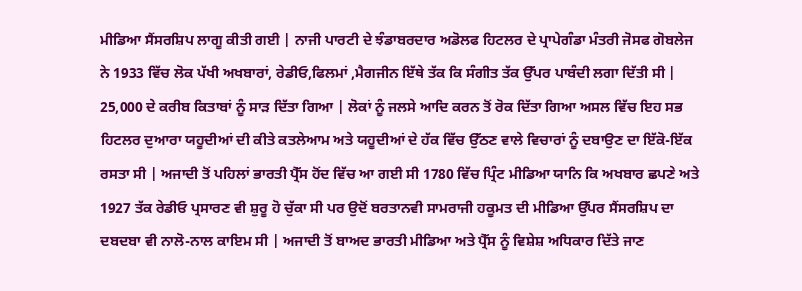ਮੀਡਿਆ ਸੈਂਸਰਸ਼ਿਪ ਲਾਗੂ ਕੀਤੀ ਗਈ | ਨਾਜੀ ਪਾਰਟੀ ਦੇ ਝੰਡਾਬਰਦਾਰ ਅਡੋਲਫ ਹਿਟਲਰ ਦੇ ਪ੍ਰਾਪੇਗੰਡਾ ਮੰਤਰੀ ਜੋਸਫ ਗੋਬਲੇਜ ਨੇ 1933 ਵਿੱਚ ਲੋਕ ਪੱਖੀ ਅਖਬਾਰਾਂ, ਰੇਡੀਓ,ਫਿਲਮਾਂ ,ਮੈਗਜੀਨ ਇੱਥੇ ਤੱਕ ਕਿ ਸੰਗੀਤ ਤੱਕ ਉੱਪਰ ਪਾਬੰਦੀ ਲਗਾ ਦਿੱਤੀ ਸੀ | 25,000 ਦੇ ਕਰੀਬ ਕਿਤਾਬਾਂ ਨੂੰ ਸਾੜ ਦਿੱਤਾ ਗਿਆ | ਲੋਕਾਂ ਨੂੰ ਜਲਸੇ ਆਦਿ ਕਰਨ ਤੋਂ ਰੋਕ ਦਿੱਤਾ ਗਿਆ ਅਸਲ ਵਿੱਚ ਇਹ ਸਭ ਹਿਟਲਰ ਦੁਆਰਾ ਯਹੂਦੀਆਂ ਦੀ ਕੀਤੇ ਕਤਲੇਆਮ ਅਤੇ ਯਹੂਦੀਆਂ ਦੇ ਹੱਕ ਵਿੱਚ ਉੱਠਣ ਵਾਲੇ ਵਿਚਾਰਾਂ ਨੂੰ ਦਬਾਉਣ ਦਾ ਇੱਕੋ-ਇੱਕ ਰਸਤਾ ਸੀ | ਅਜਾਦੀ ਤੋਂ ਪਹਿਲਾਂ ਭਾਰਤੀ ਪ੍ਰੈੱਸ ਹੋਂਦ ਵਿੱਚ ਆ ਗਈ ਸੀ 1780 ਵਿੱਚ ਪ੍ਰਿੰਟ ਮੀਡਿਆ ਯਾਨਿ ਕਿ ਅਖਬਾਰ ਛਪਣੇ ਅਤੇ 1927 ਤੱਕ ਰੇਡੀਓ ਪ੍ਰਸਾਰਣ ਵੀ ਸ਼ੁਰੂ ਹੋ ਚੁੱਕਾ ਸੀ ਪਰ ਉਦੋਂ ਬਰਤਾਨਵੀ ਸਾਮਰਾਜੀ ਹਕੂਮਤ ਦੀ ਮੀਡਿਆ ਉੱਪਰ ਸੈਂਸਰਸ਼ਿਪ ਦਾ ਦਬਦਬਾ ਵੀ ਨਾਲੋ-ਨਾਲ ਕਾਇਮ ਸੀ | ਅਜਾਦੀ ਤੋਂ ਬਾਅਦ ਭਾਰਤੀ ਮੀਡਿਆ ਅਤੇ ਪ੍ਰੈੱਸ ਨੂੰ ਵਿਸ਼ੇਸ਼ ਅਧਿਕਾਰ ਦਿੱਤੇ ਜਾਣ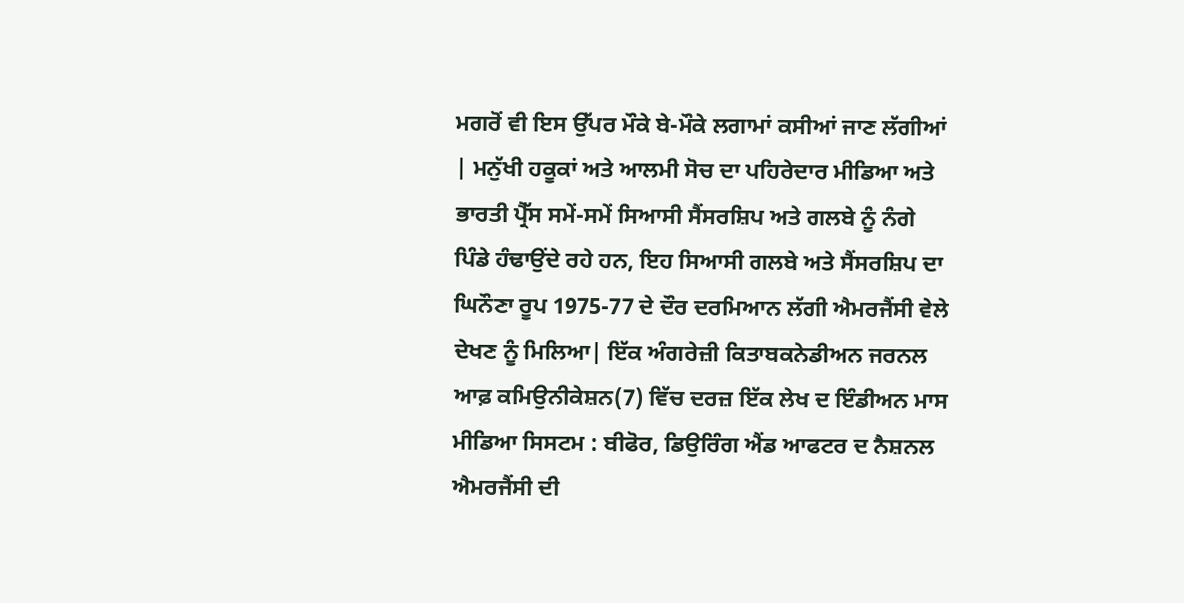ਮਗਰੋਂ ਵੀ ਇਸ ਉੱਪਰ ਮੌਕੇ ਬੇ-ਮੌਕੇ ਲਗਾਮਾਂ ਕਸੀਆਂ ਜਾਣ ਲੱਗੀਆਂ | ਮਨੁੱਖੀ ਹਕੂਕਾਂ ਅਤੇ ਆਲਮੀ ਸੋਚ ਦਾ ਪਹਿਰੇਦਾਰ ਮੀਡਿਆ ਅਤੇ ਭਾਰਤੀ ਪ੍ਰੈੱਸ ਸਮੇਂ-ਸਮੇਂ ਸਿਆਸੀ ਸੈਂਸਰਸ਼ਿਪ ਅਤੇ ਗਲਬੇ ਨੂੰ ਨੰਗੇ ਪਿੰਡੇ ਹੰਢਾਉਂਦੇ ਰਹੇ ਹਨ, ਇਹ ਸਿਆਸੀ ਗਲਬੇ ਅਤੇ ਸੈਂਸਰਸ਼ਿਪ ਦਾ ਘਿਨੌਣਾ ਰੂਪ 1975-77 ਦੇ ਦੌਰ ਦਰਮਿਆਨ ਲੱਗੀ ਐਮਰਜੈਂਸੀ ਵੇਲੇ ਦੇਖਣ ਨੂੰ ਮਿਲਿਆ| ਇੱਕ ਅੰਗਰੇਜ਼ੀ ਕਿਤਾਬਕਨੇਡੀਅਨ ਜਰਨਲ ਆਫ਼ ਕਮਿਉਨੀਕੇਸ਼ਨ(7) ਵਿੱਚ ਦਰਜ਼ ਇੱਕ ਲੇਖ ਦ ਇੰਡੀਅਨ ਮਾਸ ਮੀਡਿਆ ਸਿਸਟਮ : ਬੀਫੋਰ, ਡਿਉਰਿੰਗ ਐਂਡ ਆਫਟਰ ਦ ਨੈਸ਼ਨਲ ਐਮਰਜੈਂਸੀ ਦੀ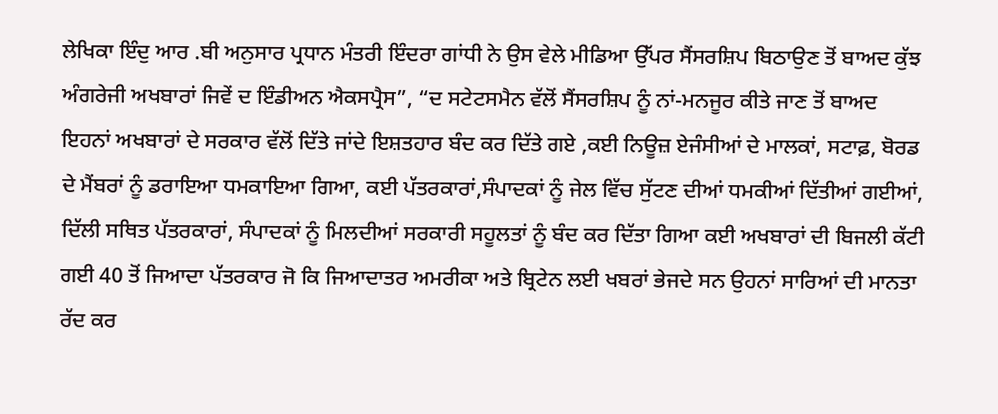ਲੇਖਿਕਾ ਇੰਦੁ ਆਰ .ਬੀ ਅਨੁਸਾਰ ਪ੍ਰਧਾਨ ਮੰਤਰੀ ਇੰਦਰਾ ਗਾਂਧੀ ਨੇ ਉਸ ਵੇਲੇ ਮੀਡਿਆ ਉੱਪਰ ਸੈਂਸਰਸ਼ਿਪ ਬਿਠਾਉਣ ਤੋਂ ਬਾਅਦ ਕੁੱਝ ਅੰਗਰੇਜੀ ਅਖਬਾਰਾਂ ਜਿਵੇਂ ਦ ਇੰਡੀਅਨ ਐਕਸਪ੍ਰੈਸ”, “ਦ ਸਟੇਟਸਮੈਨ ਵੱਲੋਂ ਸੈਂਸਰਸ਼ਿਪ ਨੂੰ ਨਾਂ-ਮਨਜੂਰ ਕੀਤੇ ਜਾਣ ਤੋਂ ਬਾਅਦ ਇਹਨਾਂ ਅਖਬਾਰਾਂ ਦੇ ਸਰਕਾਰ ਵੱਲੋਂ ਦਿੱਤੇ ਜਾਂਦੇ ਇਸ਼ਤਹਾਰ ਬੰਦ ਕਰ ਦਿੱਤੇ ਗਏ ,ਕਈ ਨਿਊਜ਼ ਏਜੰਸੀਆਂ ਦੇ ਮਾਲਕਾਂ, ਸਟਾਫ਼, ਬੋਰਡ ਦੇ ਮੈਂਬਰਾਂ ਨੂੰ ਡਰਾਇਆ ਧਮਕਾਇਆ ਗਿਆ, ਕਈ ਪੱਤਰਕਾਰਾਂ,ਸੰਪਾਦਕਾਂ ਨੂੰ ਜੇਲ ਵਿੱਚ ਸੁੱਟਣ ਦੀਆਂ ਧਮਕੀਆਂ ਦਿੱਤੀਆਂ ਗਈਆਂ, ਦਿੱਲੀ ਸਥਿਤ ਪੱਤਰਕਾਰਾਂ, ਸੰਪਾਦਕਾਂ ਨੂੰ ਮਿਲਦੀਆਂ ਸਰਕਾਰੀ ਸਹੂਲਤਾਂ ਨੂੰ ਬੰਦ ਕਰ ਦਿੱਤਾ ਗਿਆ ਕਈ ਅਖਬਾਰਾਂ ਦੀ ਬਿਜਲੀ ਕੱਟੀ ਗਈ 40 ਤੋਂ ਜਿਆਦਾ ਪੱਤਰਕਾਰ ਜੋ ਕਿ ਜਿਆਦਾਤਰ ਅਮਰੀਕਾ ਅਤੇ ਬ੍ਰਿਟੇਨ ਲਈ ਖਬਰਾਂ ਭੇਜਦੇ ਸਨ ਉਹਨਾਂ ਸਾਰਿਆਂ ਦੀ ਮਾਨਤਾ ਰੱਦ ਕਰ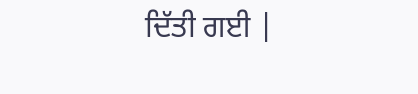ਦਿੱਤੀ ਗਈ |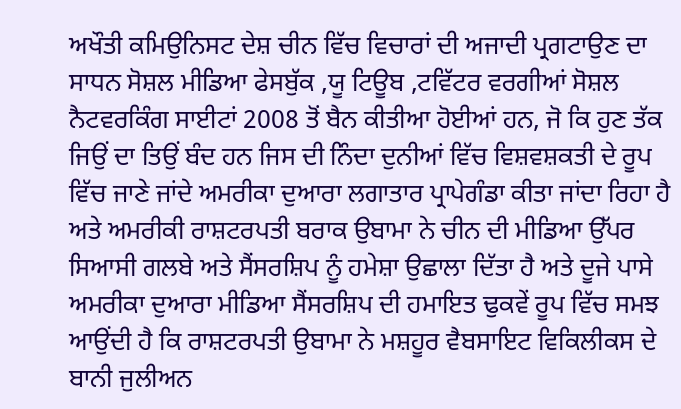ਅਖੌਤੀ ਕਮਿਉਨਿਸਟ ਦੇਸ਼ ਚੀਨ ਵਿੱਚ ਵਿਚਾਰਾਂ ਦੀ ਅਜਾਦੀ ਪ੍ਰਗਟਾਉਣ ਦਾ ਸਾਧਨ ਸੋਸ਼ਲ ਮੀਡਿਆ ਫੇਸਬੁੱਕ ,ਯੂ ਟਿਊਬ ,ਟਵਿੱਟਰ ਵਰਗੀਆਂ ਸੋਸ਼ਲ ਨੈਟਵਰਕਿੰਗ ਸਾਈਟਾਂ 2008 ਤੋਂ ਬੈਨ ਕੀਤੀਆ ਹੋਈਆਂ ਹਨ, ਜੋ ਕਿ ਹੁਣ ਤੱਕ ਜਿਉਂ ਦਾ ਤਿਉਂ ਬੰਦ ਹਨ ਜਿਸ ਦੀ ਨਿੰਦਾ ਦੁਨੀਆਂ ਵਿੱਚ ਵਿਸ਼ਵਸ਼ਕਤੀ ਦੇ ਰੂਪ ਵਿੱਚ ਜਾਣੇ ਜਾਂਦੇ ਅਮਰੀਕਾ ਦੁਆਰਾ ਲਗਾਤਾਰ ਪ੍ਰਾਪੇਗੰਡਾ ਕੀਤਾ ਜਾਂਦਾ ਰਿਹਾ ਹੈ ਅਤੇ ਅਮਰੀਕੀ ਰਾਸ਼ਟਰਪਤੀ ਬਰਾਕ ਉਬਾਮਾ ਨੇ ਚੀਨ ਦੀ ਮੀਡਿਆ ਉੱਪਰ ਸਿਆਸੀ ਗਲਬੇ ਅਤੇ ਸੈਂਸਰਸ਼ਿਪ ਨੂੰ ਹਮੇਸ਼ਾ ਉਛਾਲਾ ਦਿੱਤਾ ਹੈ ਅਤੇ ਦੂਜੇ ਪਾਸੇ ਅਮਰੀਕਾ ਦੁਆਰਾ ਮੀਡਿਆ ਸੈਂਸਰਸ਼ਿਪ ਦੀ ਹਮਾਇਤ ਢੁਕਵੇਂ ਰੂਪ ਵਿੱਚ ਸਮਝ ਆਉਂਦੀ ਹੈ ਕਿ ਰਾਸ਼ਟਰਪਤੀ ਉਬਾਮਾ ਨੇ ਮਸ਼ਹੂਰ ਵੈਬਸਾਇਟ ਵਿਕਿਲੀਕਸ ਦੇ ਬਾਨੀ ਜੁਲੀਅਨ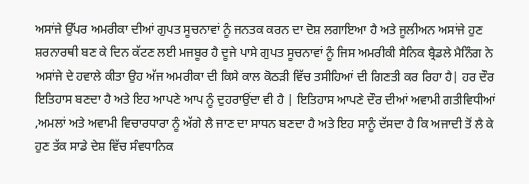ਅਸਾਂਜੇ ਉੱਪਰ ਅਮਰੀਕਾ ਦੀਆਂ ਗੁਪਤ ਸੂਚਨਾਵਾਂ ਨੂੰ ਜਨਤਕ ਕਰਨ ਦਾ ਦੋਸ਼ ਲਗਾਇਆ ਹੈ ਅਤੇ ਜੂਲੀਅਨ ਅਸਾਂਜੇ ਹੁਣ ਸ਼ਰਨਾਰਥੀ ਬਣ ਕੇ ਦਿਨ ਕੱਟਣ ਲਈ ਮਜਬੂਰ ਹੈ ਦੂਜੇ ਪਾਸੇ ਗੁਪਤ ਸੂਚਨਾਵਾਂ ਨੂੰ ਜਿਸ ਅਮਰੀਕੀ ਸੈਨਿਕ ਬ੍ਰੈਡਲੇ ਮੈਨਿੰਗ ਨੇ ਅਸਾਂਜੇ ਦੇ ਹਵਾਲੇ ਕੀਤਾ ਉਹ ਅੱਜ ਅਮਰੀਕਾ ਦੀ ਕਿਸੇ ਕਾਲ ਕੋਠੜੀ ਵਿੱਚ ਤਸੀਹਿਆਂ ਦੀ ਗਿਣਤੀ ਕਰ ਰਿਹਾ ਹੈ| ਹਰ ਦੌਰ ਇਤਿਹਾਸ ਬਣਦਾ ਹੈ ਅਤੇ ਇਹ ਆਪਣੇ ਆਪ ਨੂੰ ਦੁਹਰਾਉਂਦਾ ਵੀ ਹੈ | ਇਤਿਹਾਸ ਆਪਣੇ ਦੌਰ ਦੀਆਂ ਅਵਾਮੀ ਗਤੀਵਿਧੀਆਂ ,ਅਮਲਾਂ ਅਤੇ ਅਵਾਮੀ ਵਿਚਾਰਧਾਰਾ ਨੂੰ ਅੱਗੇ ਲੈ ਜਾਣ ਦਾ ਸਾਧਨ ਬਣਦਾ ਹੈ ਅਤੇ ਇਹ ਸਾਨੂੰ ਦੱਸਦਾ ਹੈ ਕਿ ਅਜਾਦੀ ਤੋਂ ਲੈ ਕੇ ਹੁਣ ਤੱਕ ਸਾਡੇ ਦੇਸ਼ ਵਿੱਚ ਸੰਵਧਾਨਿਕ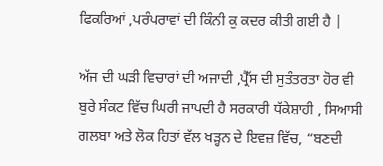ਫਿਕਰਿਆਂ ,ਪਰੰਪਰਾਵਾਂ ਦੀ ਕਿੰਨੀ ਕੁ ਕਦਰ ਕੀਤੀ ਗਈ ਹੈ |

ਅੱਜ ਦੀ ਘੜੀ ਵਿਚਾਰਾਂ ਦੀ ਅਜਾਦੀ ,ਪ੍ਰੈੱਸ ਦੀ ਸੁਤੰਤਰਤਾ ਹੋਰ ਵੀ ਬੁਰੇ ਸੰਕਟ ਵਿੱਚ ਘਿਰੀ ਜਾਪਦੀ ਹੈ ਸਰਕਾਰੀ ਧੱਕੇਸ਼ਾਹੀ , ਸਿਆਸੀ ਗਲਬਾ ਅਤੇ ਲੋਕ ਹਿਤਾਂ ਵੱਲ ਖੜ੍ਹਨ ਦੇ ਇਵਜ਼ ਵਿੱਚ, “ਬਣਦੀ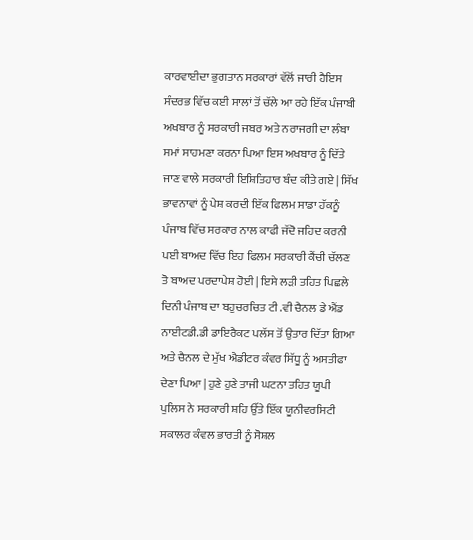ਕਾਰਵਾਈਦਾ ਭੁਗਤਾਨ ਸਰਕਾਰਾਂ ਵੱਲੋਂ ਜਾਰੀ ਹੈਇਸ ਸੰਦਰਭ ਵਿੱਚ ਕਈ ਸਾਲਾਂ ਤੋਂ ਚੱਲੇ ਆ ਰਹੇ ਇੱਕ ਪੰਜਾਬੀ ਅਖਬਾਰ ਨੂੰ ਸਰਕਾਰੀ ਜਬਰ ਅਤੇ ਨਰਾਜਗੀ ਦਾ ਲੰਬਾ ਸਮਾਂ ਸਾਹਮਣਾ ਕਰਨਾ ਪਿਆ ਇਸ ਅਖਬਾਰ ਨੂੰ ਦਿੱਤੇ ਜਾਣ ਵਾਲੇ ਸਰਕਾਰੀ ਇਸ਼ਿਤਿਹਾਰ ਬੰਦ ਕੀਤੇ ਗਏ | ਸਿੱਖ ਭਾਵਨਾਵਾਂ ਨੂੰ ਪੇਸ਼ ਕਰਦੀ ਇੱਕ ਫਿਲਮ ਸਾਡਾ ਹੱਕਨੂੰ ਪੰਜਾਬ ਵਿੱਚ ਸਰਕਾਰ ਨਾਲ ਕਾਫੀ ਜੱਦੋ ਜਹਿਦ ਕਰਨੀ ਪਈ ਬਾਅਦ ਵਿੱਚ ਇਹ ਫਿਲਮ ਸਰਕਾਰੀ ਕੈਂਚੀ ਚੱਲਣ ਤੋ ਬਾਅਦ ਪਰਦਾਪੇਸ਼ ਹੋਈ | ਇਸੇ ਲੜੀ ਤਹਿਤ ਪਿਛਲੇ ਦਿਨੀ ਪੰਜਾਬ ਦਾ ਬਹੁਚਰਚਿਤ ਟੀ .ਵੀ ਚੈਨਲ ਡੇ ਐਂਡ ਨਾਈਟਡੀ.ਡੀ ਡਾਇਰੈਕਟ ਪਲੱਸ ਤੋਂ ਉਤਾਰ ਦਿੱਤਾ ਗਿਆ ਅਤੇ ਚੈਨਲ ਦੇ ਮੁੱਖ ਐਡੀਟਰ ਕੰਵਰ ਸਿੱਧੂ ਨੂੰ ਅਸਤੀਫਾ ਦੇਣਾ ਪਿਆ | ਹੁਣੇ ਹੁਣੇ ਤਾਜੀ ਘਟਨਾ ਤਹਿਤ ਯੂਪੀ ਪੁਲਿਸ ਨੇ ਸਰਕਾਰੀ ਸ਼ਹਿ ਉੱਤੇ ਇੱਕ ਯੂਨੀਵਰਸਿਟੀ ਸਕਾਲਰ ਕੰਵਲ ਭਾਰਤੀ ਨੂੰ ਸੋਸ਼ਲ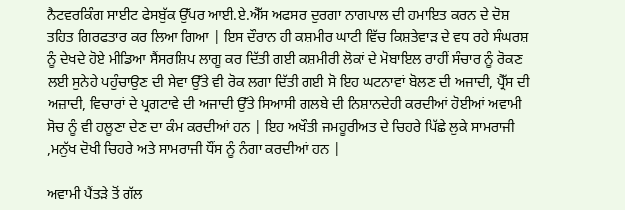ਨੈਟਵਰਕਿੰਗ ਸਾਈਟ ਫੇਸਬੁੱਕ ਉੱਪਰ ਆਈ.ਏ.ਐੱਸ ਅਫਸਰ ਦੁਰਗਾ ਨਾਗਪਾਲ ਦੀ ਹਮਾਇਤ ਕਰਨ ਦੇ ਦੋਸ਼ ਤਹਿਤ ਗਿਰਫਤਾਰ ਕਰ ਲਿਆ ਗਿਆ | ਇਸ ਦੌਰਾਨ ਹੀ ਕਸ਼ਮੀਰ ਘਾਟੀ ਵਿੱਚ ਕਿਸ਼ਤੇਵਾੜ ਦੇ ਵਧ ਰਹੇ ਸੰਘਰਸ਼ ਨੂੰ ਦੇਖਦੇ ਹੋਏ ਮੀਡਿਆ ਸੈਂਸਰਸ਼ਿਪ ਲਾਗੂ ਕਰ ਦਿੱਤੀ ਗਈ ਕਸ਼ਮੀਰੀ ਲੋਕਾਂ ਦੇ ਮੋਬਾਇਲ ਰਾਹੀਂ ਸੰਚਾਰ ਨੂੰ ਰੋਕਣ ਲਈ ਸੁਨੇਹੇ ਪਹੁੰਚਾਉਣ ਦੀ ਸੇਵਾ ਉੱਤੇ ਵੀ ਰੋਕ ਲਗਾ ਦਿੱਤੀ ਗਈ ਸੋ ਇਹ ਘਟਨਾਵਾਂ ਬੋਲਣ ਦੀ ਅਜਾਦੀ, ਪ੍ਰੈੱਸ ਦੀ ਅਜ਼ਾਦੀ, ਵਿਚਾਰਾਂ ਦੇ ਪ੍ਰਗਟਾਵੇ ਦੀ ਅਜਾਦੀ ਉੱਤੇ ਸਿਆਸੀ ਗਲਬੇ ਦੀ ਨਿਸ਼ਾਨਦੇਹੀ ਕਰਦੀਆਂ ਹੋਈਆਂ ਅਵਾਮੀ ਸੋਚ ਨੂੰ ਵੀ ਹਲੂਣਾ ਦੇਣ ਦਾ ਕੰਮ ਕਰਦੀਆਂ ਹਨ | ਇਹ ਅਖੌਤੀ ਜਮਹੂਰੀਅਤ ਦੇ ਚਿਹਰੇ ਪਿੱਛੇ ਲੁਕੇ ਸਾਮਰਾਜੀ ,ਮਨੁੱਖ ਦੋਖੀ ਚਿਹਰੇ ਅਤੇ ਸਾਮਰਾਜੀ ਧੌਂਸ ਨੂੰ ਨੰਗਾ ਕਰਦੀਆਂ ਹਨ |

ਅਵਾਮੀ ਪੈਂਤੜੇ ਤੋਂ ਗੱਲ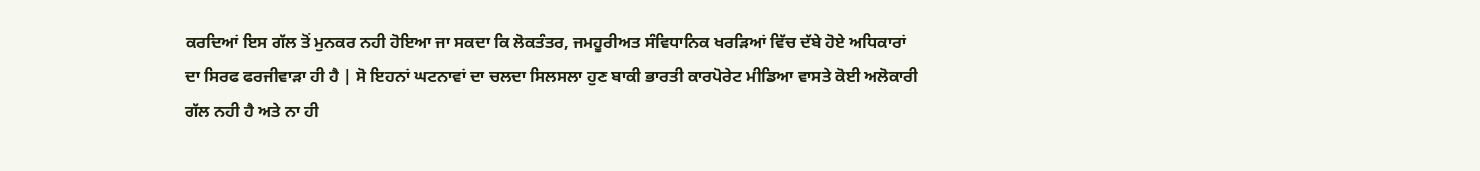ਕਰਦਿਆਂ ਇਸ ਗੱਲ ਤੋਂ ਮੁਨਕਰ ਨਹੀ ਹੋਇਆ ਜਾ ਸਕਦਾ ਕਿ ਲੋਕਤੰਤਰ, ਜਮਹੂਰੀਅਤ ਸੰਵਿਧਾਨਿਕ ਖਰੜਿਆਂ ਵਿੱਚ ਦੱਬੇ ਹੋਏ ਅਧਿਕਾਰਾਂ ਦਾ ਸਿਰਫ ਫਰਜੀਵਾੜਾ ਹੀ ਹੈ | ਸੋ ਇਹਨਾਂ ਘਟਨਾਵਾਂ ਦਾ ਚਲਦਾ ਸਿਲਸਲਾ ਹੁਣ ਬਾਕੀ ਭਾਰਤੀ ਕਾਰਪੋਰੇਟ ਮੀਡਿਆ ਵਾਸਤੇ ਕੋਈ ਅਲੋਕਾਰੀ ਗੱਲ ਨਹੀ ਹੈ ਅਤੇ ਨਾ ਹੀ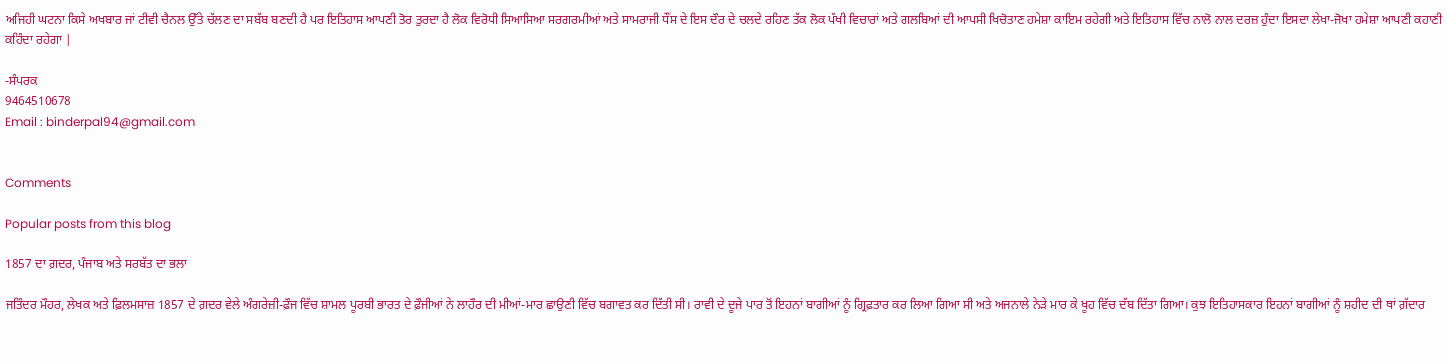ਅਜਿਹੀ ਘਟਨਾ ਕਿਸੇ ਅਖਬਾਰ ਜਾਂ ਟੀਵੀ ਚੈਨਲ ਉੱਤੇ ਚੱਲਣ ਦਾ ਸਬੱਬ ਬਣਦੀ ਹੈ ਪਰ ਇਤਿਹਾਸ ਆਪਣੀ ਤੋਰ ਤੁਰਦਾ ਹੈ ਲੋਕ ਵਿਰੋਧੀ ਸਿਆਸਿਆ ਸਰਗਰਮੀਆਂ ਅਤੇ ਸਾਮਰਾਜੀ ਧੌਂਸ ਦੇ ਇਸ ਦੌਰ ਦੇ ਚਲਦੇ ਰਹਿਣ ਤੱਕ ਲੋਕ ਪੱਖੀ ਵਿਚਾਰਾਂ ਅਤੇ ਗਲਬਿਆਂ ਦੀ ਆਪਸੀ ਖਿਚੋਤਾਣ ਹਮੇਸ਼ਾ ਕਾਇਮ ਰਹੇਗੀ ਅਤੇ ਇਤਿਹਾਸ ਵਿੱਚ ਨਾਲੋ ਨਾਲ ਦਰਜ਼ ਹੁੰਦਾ ਇਸਦਾ ਲੇਖਾ-ਜੋਖਾ ਹਮੇਸ਼ਾ ਆਪਣੀ ਕਹਾਣੀ ਕਹਿੰਦਾ ਰਹੇਗਾ |

-ਸੰਪਰਕ
9464510678
Email : binderpal94@gmail.com


Comments

Popular posts from this blog

1857 ਦਾ ਗ਼ਦਰ, ਪੰਜਾਬ ਅਤੇ ਸਰਬੱਤ ਦਾ ਭਲਾ

ਜਤਿੰਦਰ ਮੌਹਰ, ਲੇਖਕ ਅਤੇ ਫ਼ਿਲਮਸਾਜ਼ 1857 ਦੇ ਗ਼ਦਰ ਵੇਲੇ ਅੰਗਰੇਜ਼ੀ-ਫ਼ੌਜ ਵਿੱਚ ਸ਼ਾਮਲ ਪੂਰਬੀ ਭਾਰਤ ਦੇ ਫ਼ੌਜੀਆਂ ਨੇ ਲਾਹੌਰ ਦੀ ਮੀਆਂ-ਮਾਰ ਛਾਉਣੀ ਵਿੱਚ ਬਗਾਵਤ ਕਰ ਦਿੱਤੀ ਸੀ। ਰਾਵੀ ਦੇ ਦੂਜੇ ਪਾਰ ਤੋਂ ਇਹਨਾਂ ਬਾਗੀਆਂ ਨੂੰ ਗ੍ਰਿਫ਼ਤਾਰ ਕਰ ਲਿਆ ਗਿਆ ਸੀ ਅਤੇ ਅਜਨਾਲੇ ਨੇੜੇ ਮਾਰ ਕੇ ਖੂਹ ਵਿੱਚ ਦੱਬ ਦਿੱਤਾ ਗਿਆ। ਕੁਝ ਇਤਿਹਾਸਕਾਰ ਇਹਨਾਂ ਬਾਗੀਆਂ ਨੂੰ ਸ਼ਹੀਦ ਦੀ ਥਾਂ ਗ਼ੱਦਾਰ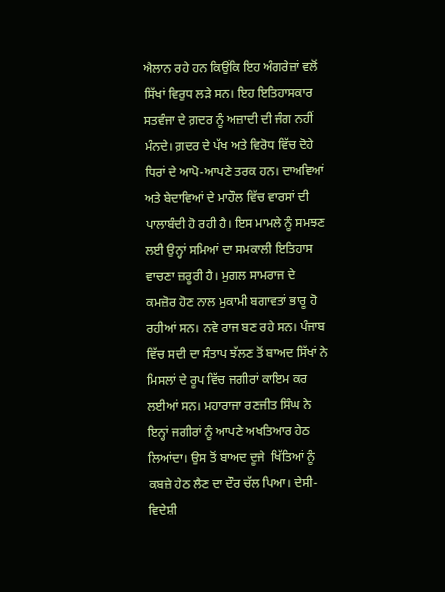ਐਲਾਨ ਰਹੇ ਹਨ ਕਿਉਂਕਿ ਇਹ ਅੰਗਰੇਜ਼ਾਂ ਵਲੋਂ ਸਿੱਖਾਂ ਵਿਰੁਧ ਲੜੇ ਸਨ। ਇਹ ਇਤਿਹਾਸਕਾਰ ਸਤਵੰਜਾ ਦੇ ਗ਼ਦਰ ਨੂੰ ਅਜ਼ਾਦੀ ਦੀ ਜੰਗ ਨਹੀਂ ਮੰਨਦੇ। ਗ਼ਦਰ ਦੇ ਪੱਖ ਅਤੇ ਵਿਰੋਧ ਵਿੱਚ ਦੋਹੇ ਧਿਰਾਂ ਦੇ ਆਪੋ-ਆਪਣੇ ਤਰਕ ਹਨ। ਦਾਅਵਿਆਂ ਅਤੇ ਬੇਦਾਵਿਆਂ ਦੇ ਮਾਹੌਲ ਵਿੱਚ ਵਾਰਸਾਂ ਦੀ ਪਾਲਾਬੰਦੀ ਹੋ ਰਹੀ ਹੈ। ਇਸ ਮਾਮਲੇ ਨੂੰ ਸਮਝਣ ਲਈ ਉਨ੍ਹਾਂ ਸਮਿਆਂ ਦਾ ਸਮਕਾਲੀ ਇਤਿਹਾਸ ਵਾਚਣਾ ਜ਼ਰੂਰੀ ਹੈ। ਮੁਗਲ ਸਾਮਰਾਜ ਦੇ ਕਮਜ਼ੋਰ ਹੋਣ ਨਾਲ ਮੁਕਾਮੀ ਬਗਾਵਤਾਂ ਭਾਰੂ ਹੋ ਰਹੀਆਂ ਸਨ। ਨਵੇ ਰਾਜ ਬਣ ਰਹੇ ਸਨ। ਪੰਜਾਬ ਵਿੱਚ ਸਦੀ ਦਾ ਸੰਤਾਪ ਝੱਲਣ ਤੋਂ ਬਾਅਦ ਸਿੱਖਾਂ ਨੇ ਮਿਸਲਾਂ ਦੇ ਰੂਪ ਵਿੱਚ ਜਗੀਰਾਂ ਕਾਇਮ ਕਰ ਲਈਆਂ ਸਨ। ਮਹਾਰਾਜਾ ਰਣਜੀਤ ਸਿੰਘ ਨੇ ਇਨ੍ਹਾਂ ਜਗੀਰਾਂ ਨੂੰ ਆਪਣੇ ਅਖਤਿਆਰ ਹੇਠ ਲਿਆਂਦਾ। ਉਸ ਤੋਂ ਬਾਅਦ ਦੂਜੇ  ਖਿੱਤਿਆਂ ਨੂੰ ਕਬਜ਼ੇ ਹੇਠ ਲੈਣ ਦਾ ਦੌਰ ਚੱਲ ਪਿਆ। ਦੇਸੀ-ਵਿਦੇਸ਼ੀ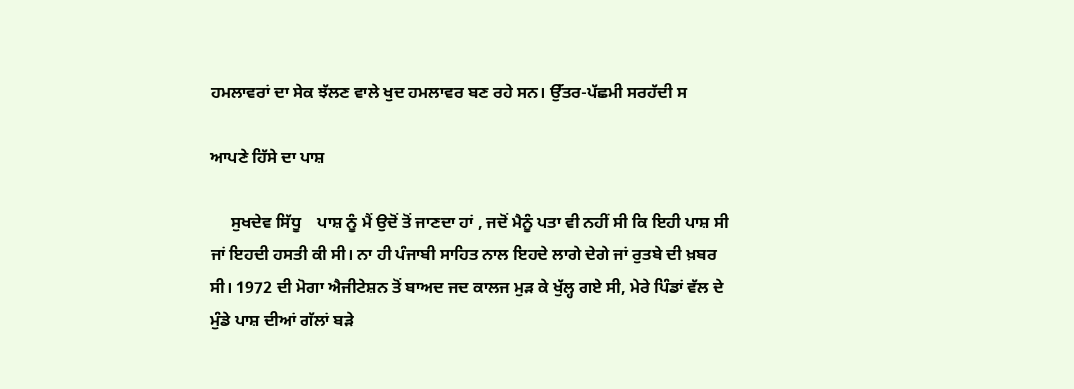ਹਮਲਾਵਰਾਂ ਦਾ ਸੇਕ ਝੱਲਣ ਵਾਲੇ ਖੁਦ ਹਮਲਾਵਰ ਬਣ ਰਹੇ ਸਨ। ਉੱਤਰ-ਪੱਛਮੀ ਸਰਹੱਦੀ ਸ

ਆਪਣੇ ਹਿੱਸੇ ਦਾ ਪਾਸ਼

     ਸੁਖਦੇਵ ਸਿੱਧੂ    ਪਾਸ਼ ਨੂੰ ਮੈਂ ਉਦੋਂ ਤੋਂ ਜਾਣਦਾ ਹਾਂ , ਜਦੋਂ ਮੈਨੂੰ ਪਤਾ ਵੀ ਨਹੀਂ ਸੀ ਕਿ ਇਹੀ ਪਾਸ਼ ਸੀ ਜਾਂ ਇਹਦੀ ਹਸਤੀ ਕੀ ਸੀ। ਨਾ ਹੀ ਪੰਜਾਬੀ ਸਾਹਿਤ ਨਾਲ ਇਹਦੇ ਲਾਗੇ ਦੇਗੇ ਜਾਂ ਰੁਤਬੇ ਦੀ ਖ਼ਬਰ ਸੀ। 1972 ਦੀ ਮੋਗਾ ਐਜੀਟੇਸ਼ਨ ਤੋਂ ਬਾਅਦ ਜਦ ਕਾਲਜ ਮੁਡ਼ ਕੇ ਖੁੱਲ੍ਹ ਗਏ ਸੀ, ਮੇਰੇ ਪਿੰਡਾਂ ਵੱਲ ਦੇ ਮੁੰਡੇ ਪਾਸ਼ ਦੀਆਂ ਗੱਲਾਂ ਬਡ਼ੇ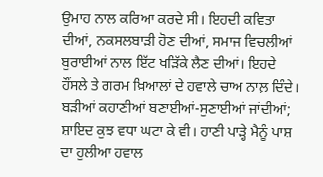ਉਮਾਹ ਨਾਲ ਕਰਿਆ ਕਰਦੇ ਸੀ। ਇਹਦੀ ਕਵਿਤਾ ਦੀਆਂ, ਨਕਸਲਬਾਡ਼ੀ ਹੋਣ ਦੀਆਂ, ਸਮਾਜ ਵਿਚਲੀਆਂ ਬੁਰਾਈਆਂ ਨਾਲ ਇੱਟ ਖਡ਼ਿੱਕੇ ਲੈਣ ਦੀਆਂ। ਇਹਦੇ ਹੌਂਸਲੇ ਤੇ ਗਰਮ ਖ਼ਿਆਲਾਂ ਦੇ ਹਵਾਲੇ ਚਾਅ ਨਾਲ਼ ਦਿੰਦੇ। ਬਡ਼ੀਆਂ ਕਹਾਣੀਆਂ ਬਣਾਈਆਂ-ਸੁਣਾਈਆਂ ਜਾਂਦੀਆਂ; ਸ਼ਾਇਦ ਕੁਝ ਵਧਾ ਘਟਾ ਕੇ ਵੀ। ਹਾਣੀ ਪਾਡ਼੍ਹੇ ਮੈਨੂੰ ਪਾਸ਼ ਦਾ ਹੁਲੀਆ ਹਵਾਲ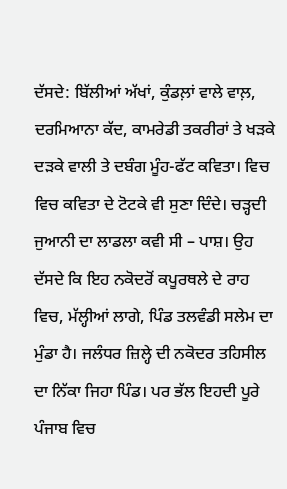ਦੱਸਦੇ: ਬਿੱਲੀਆਂ ਅੱਖਾਂ, ਕੁੰਡਲ਼ਾਂ ਵਾਲੇ ਵਾਲ਼, ਦਰਮਿਆਨਾ ਕੱਦ, ਕਾਮਰੇਡੀ ਤਕਰੀਰਾਂ ਤੇ ਖਡ਼ਕੇ ਦਡ਼ਕੇ ਵਾਲੀ ਤੇ ਦਬੰਗ ਮੂੰਹ-ਫੱਟ ਕਵਿਤਾ। ਵਿਚ ਵਿਚ ਕਵਿਤਾ ਦੇ ਟੋਟਕੇ ਵੀ ਸੁਣਾ ਦਿੰਦੇ। ਚਡ਼੍ਹਦੀ ਜੁਆਨੀ ਦਾ ਲਾਡਲਾ ਕਵੀ ਸੀ – ਪਾਸ਼। ਉਹ ਦੱਸਦੇ ਕਿ ਇਹ ਨਕੋਦਰੋਂ ਕਪੂਰਥਲੇ ਦੇ ਰਾਹ ਵਿਚ, ਮੱਲ੍ਹੀਆਂ ਲਾਗੇ, ਪਿੰਡ ਤਲਵੰਡੀ ਸਲੇਮ ਦਾ ਮੁੰਡਾ ਹੈ। ਜਲੰਧਰ ਜ਼ਿਲ੍ਹੇ ਦੀ ਨਕੋਦਰ ਤਹਿਸੀਲ ਦਾ ਨਿੱਕਾ ਜਿਹਾ ਪਿੰਡ। ਪਰ ਭੱਲ ਇਹਦੀ ਪੂਰੇ ਪੰਜਾਬ ਵਿਚ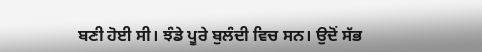ਬਣੀ ਹੋਈ ਸੀ। ਝੰਡੇ ਪੂਰੇ ਬੁਲੰਦੀ ਵਿਚ ਸਨ। ਉਦੋਂ ਸੱਭ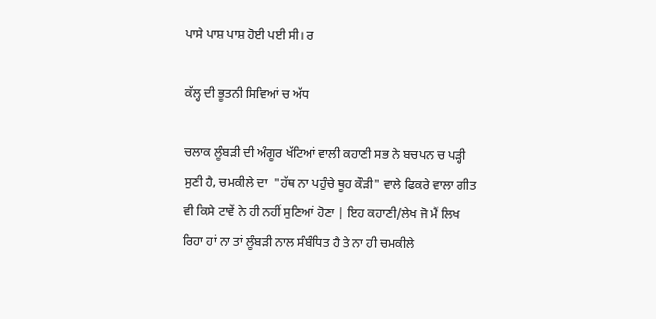ਪਾਸੇ ਪਾਸ਼ ਪਾਸ਼ ਹੋਈ ਪਈ ਸੀ। ਰ

ਕੱਲ੍ਹ ਦੀ ਭੂਤਨੀ ਸਿਵਿਆਂ ਚ ਅੱਧ

ਚਲਾਕ ਲੂੰਬੜੀ ਦੀ ਅੰਗੂਰ ਖੱਟਿਆਂ ਵਾਲੀ ਕਹਾਣੀ ਸਭ ਨੇ ਬਚਪਨ ਚ ਪੜ੍ਹੀ ਸੁਣੀ ਹੈ, ਚਮਕੀਲੇ ਦਾ  "ਹੱਥ ਨਾ ਪਹੁੰਚੇ ਥੂਹ ਕੌੜੀ" ਵਾਲੇ ਫਿਕਰੇ ਵਾਲਾ ਗੀਤ ਵੀ ਕਿਸੇ ਟਾਵੇਂ ਨੇ ਹੀ ਨਹੀਂ ਸੁਣਿਆਂ ਹੋਣਾ | ਇਹ ਕਹਾਣੀ/ਲੇਖ ਜੋ ਮੈਂ ਲਿਖ ਰਿਹਾ ਹਾਂ ਨਾ ਤਾਂ ਲੂੰਬੜੀ ਨਾਲ ਸੰਬੰਧਿਤ ਹੈ ਤੇ ਨਾ ਹੀ ਚਮਕੀਲੇ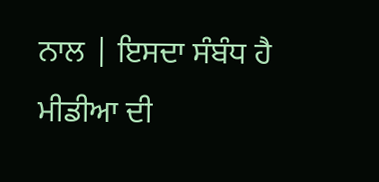ਨਾਲ | ਇਸਦਾ ਸੰਬੰਧ ਹੈ ਮੀਡੀਆ ਦੀ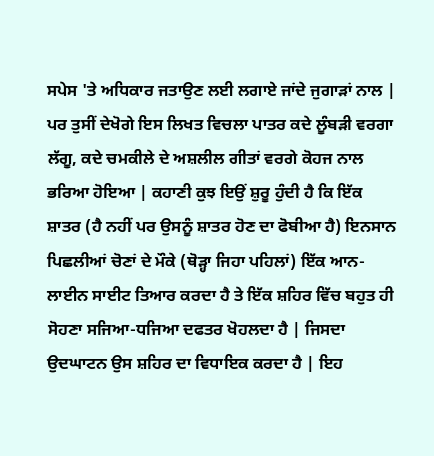ਸਪੇਸ 'ਤੇ ਅਧਿਕਾਰ ਜਤਾਉਣ ਲਈ ਲਗਾਏ ਜਾਂਦੇ ਜੁਗਾੜਾਂ ਨਾਲ | ਪਰ ਤੁਸੀਂ ਦੇਖੋਗੇ ਇਸ ਲਿਖਤ ਵਿਚਲਾ ਪਾਤਰ ਕਦੇ ਲੂੰਬੜੀ ਵਰਗਾ ਲੱਗੂ, ਕਦੇ ਚਮਕੀਲੇ ਦੇ ਅਸ਼ਲੀਲ ਗੀਤਾਂ ਵਰਗੇ ਕੋਹਜ ਨਾਲ ਭਰਿਆ ਹੋਇਆ | ਕਹਾਣੀ ਕੁਝ ਇਉਂ ਸ਼ੁਰੂ ਹੁੰਦੀ ਹੈ ਕਿ ਇੱਕ ਸ਼ਾਤਰ (ਹੈ ਨਹੀਂ ਪਰ ਉਸਨੂੰ ਸ਼ਾਤਰ ਹੋਣ ਦਾ ਫੋਬੀਆ ਹੈ) ਇਨਸਾਨ ਪਿਛਲੀਆਂ ਚੋਣਾਂ ਦੇ ਮੌਕੇ (ਥੋੜ੍ਹਾ ਜਿਹਾ ਪਹਿਲਾਂ) ਇੱਕ ਆਨ-ਲਾਈਨ ਸਾਈਟ ਤਿਆਰ ਕਰਦਾ ਹੈ ਤੇ ਇੱਕ ਸ਼ਹਿਰ ਵਿੱਚ ਬਹੁਤ ਹੀ ਸੋਹਣਾ ਸਜਿਆ-ਧਜਿਆ ਦਫਤਰ ਖੋਹਲਦਾ ਹੈ | ਜਿਸਦਾ ਉਦਘਾਟਨ ਉਸ ਸ਼ਹਿਰ ਦਾ ਵਿਧਾਇਕ ਕਰਦਾ ਹੈ | ਇਹ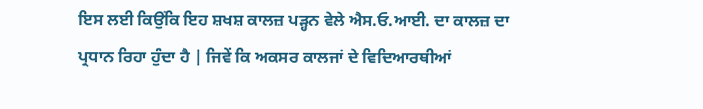ਇਸ ਲਈ ਕਿਉਂਕਿ ਇਹ ਸ਼ਖਸ਼ ਕਾਲਜ਼ ਪੜ੍ਹਨ ਵੇਲੇ ਐਸ.ਓ.ਆਈ. ਦਾ ਕਾਲਜ਼ ਦਾ ਪ੍ਰਧਾਨ ਰਿਹਾ ਹੁੰਦਾ ਹੈ | ਜਿਵੇਂ ਕਿ ਅਕਸਰ ਕਾਲਜਾਂ ਦੇ ਵਿਦਿਆਰਥੀਆਂ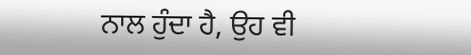ਨਾਲ ਹੁੰਦਾ ਹੈ, ਉਹ ਵੀ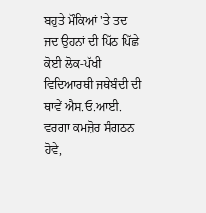ਬਹੁਤੇ ਮੌਕਿਆਂ 'ਤੇ ਤਦ ਜਦ ਉਹਨਾਂ ਦੀ ਪਿੱਠ ਪਿੱਛੇ ਕੋਈ ਲੋਕ-ਪੱਖੀ ਵਿਦਿਆਰਥੀ ਜਥੇਬੰਦੀ ਦੀ ਥਾਵੇਂ ਐਸ.ਓ.ਆਈ. ਵਰਗਾ ਕਮਜ਼ੋਰ ਸੰਗਠਨ ਹੋਵੇ,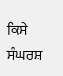ਕਿਸੇ ਸੰਘਰਸ਼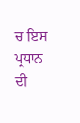ਚ ਇਸ ਪ੍ਰਧਾਨ ਦੀ